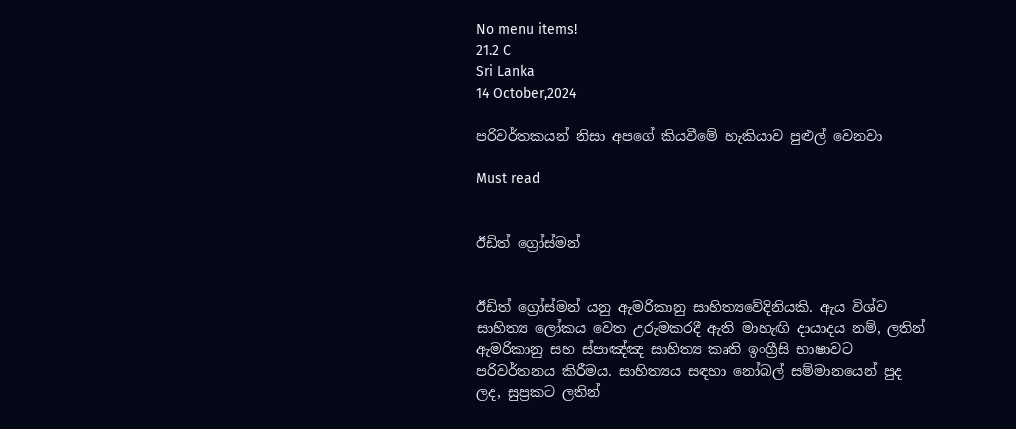No menu items!
21.2 C
Sri Lanka
14 October,2024

පරිවර්තකයන් නිසා අපගේ කියවීමේ හැකියාව පුළුල් වෙනවා

Must read


ඊඩිත් ග්‍රෝස්මන්


ඊඩිත් ග්‍රෝස්මන් යනු ඇමරිකානු සාහිත්‍යවේදිනියකි. ඇය විශ්ව සාහිත්‍ය ලෝකය වෙත උරුමකරදී ඇති මාහැඟි දායාදය නම්, ලතින් ඇමරිකානු සහ ස්පාඤ්ඤ සාහිත්‍ය කෘති ඉංග්‍රීසි භාෂාවට පරිවර්තනය කිරීමය. සාහිත්‍යය සඳහා නෝබල් සම්මානයෙන් පුද ලද, සුප්‍රකට ලතින්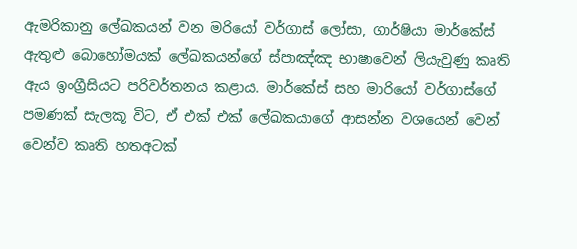ඇමරිකානු ලේඛකයන් වන මරියෝ වර්ගාස් ලෝසා, ගාර්ෂියා මාර්කේස් ඇතුළු බොහෝමයක් ලේඛකයන්ගේ ස්පාඤ්ඤ භාෂාවෙන් ලියැවුණු කෘති ඇය ඉංග්‍රීසියට පරිවර්තනය කළාය. මාර්කේස් සහ මාරියෝ වර්ගාස්ගේ පමණක් සැලකූ විට, ඒ එක් එක් ලේඛකයාගේ ආසන්න වශයෙන් වෙන් වෙන්ව කෘති හතඅටක්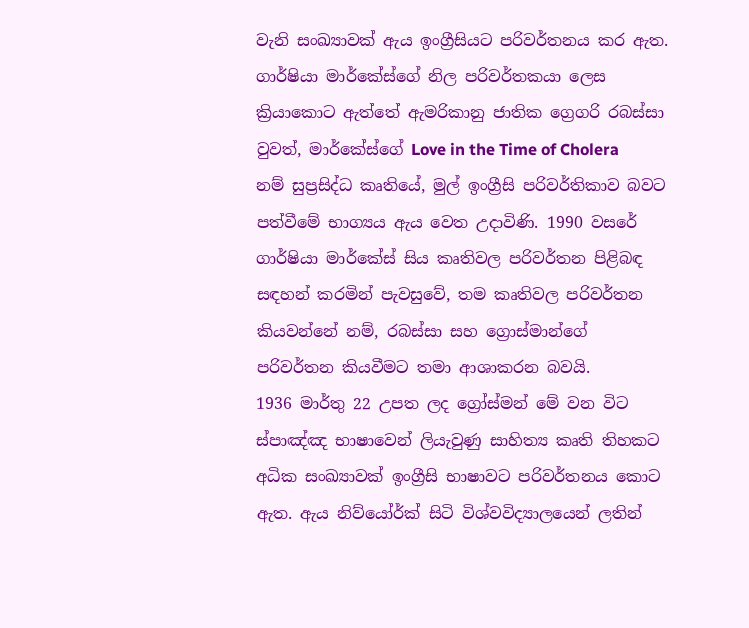වැනි සංඛ්‍යාවක් ඇය ඉංග්‍රීසියට පරිවර්තනය කර ඇත. ගාර්ෂියා මාර්කේස්ගේ නිල පරිවර්තකයා ලෙස ක්‍රියාකොට ඇත්තේ ඇමරිකානු ජාතික ග්‍රෙගරි රබස්සා වුවත්, මාර්කේස්ගේ Love in the Time of Cholera නම් සුප්‍රසිද්ධ කෘතියේ, මුල් ඉංග්‍රීසි පරිවර්තිකාව බවට පත්වීමේ භාග්‍යය ඇය වෙත උදාවිණි. 1990 වසරේ ගාර්ෂියා මාර්කේස් සිය කෘතිවල පරිවර්තන පිළිබඳ සඳහන් කරමින් පැවසුවේ, තම කෘතිවල පරිවර්තන කියවන්‍නේ නම්, රබස්සා සහ ග්‍රොස්මාන්ගේ පරිවර්තන කියවීමට තමා ආශාකරන බවයි.
1936 මාර්තු 22 උපත ලද ග්‍රෝස්මන් මේ වන විට ස්පාඤ්ඤ භාෂාවෙන් ලියැවුණු සාහිත්‍ය කෘති තිහකට අධික සංඛ්‍යාවක් ඉංග්‍රීසි භාෂාවට පරිවර්තනය කොට ඇත. ඇය නිව්යෝර්ක් සිටි විශ්වවිද්‍යාලයෙන් ලතින්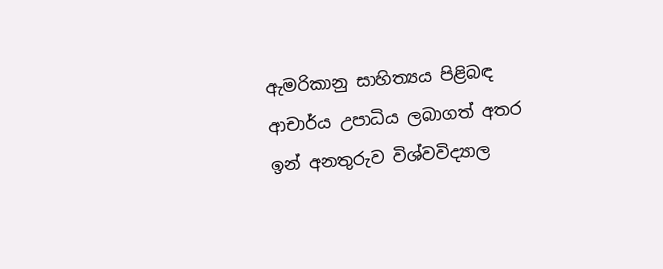ඇමරිකානු සාහිත්‍යය පිළිබඳ ආචාර්ය උපාධිය ලබාගත් අතර ඉන් අනතුරුව විශ්වවිද්‍යාල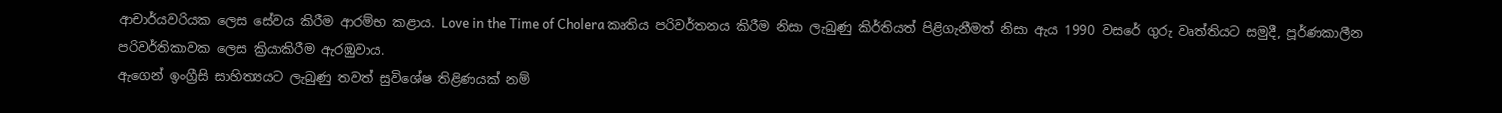ආචාර්යවරියක ලෙස සේවය කිරීම ආරම්භ කළාය. Love in the Time of Cholera කෘතිය පරිවර්තනය කිරීම නිසා ලැබුණු කිර්තියත් පිළිගැනීමත් නිසා ඇය 1990 වසරේ ගුරු වෘත්තියට සමුදී, පූර්ණකාලීන පරිවර්තිකාවක ලෙස ක්‍රියාකිරීම ඇරඹුවාය.
ඇගෙන් ඉංග්‍රීසි සාහිත්‍යයට ලැබුණු තවත් සුවිශේෂ තිළිණයක් නම්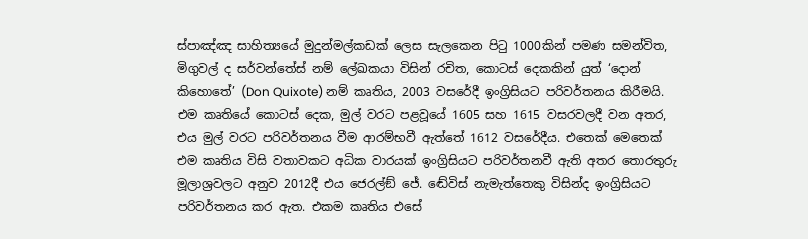ස්පාඤ්ඤ සාහිත්‍යයේ මුදුන්මල්කඩක් ලෙස සැලකෙන පිටු 1000කින් පමණ සමන්විත, මිගුවල් ද සර්වන්තේස් නම් ලේඛකයා විසින් රචිත, කොටස් දෙකකින් යුත් ‘දොන් කිහොතේ’ (Don Quixote) නම් කෘතිය, 2003 වසරේදී ඉංග්‍රිසියට පරිවර්තනය කිරීමයි. එම කෘතියේ කොටස් දෙක, මුල් වරට පළවූයේ 1605 සහ 1615 වසරවලදී වන අතර, එය මුල් වරට පරිවර්තනය වීම ආරම්භවී ඇත්තේ 1612 වසරේදීය. එතෙක් මෙතෙක් එම කෘතිය විසි වතාවකට අධික වාරයක් ඉංග්‍රිසියට පරිවර්තනවී ඇති අතර ‍තොරතුරු මූලාශ්‍රවලට අනුව 2012දී එය ජෙරල්ඞ් ‍ජේ. ඬේවිස් නැමැත්තෙකු විසින්ද ඉංග්‍රිසියට පරිවර්තනය කර ඇත. එකම කෘතිය එසේ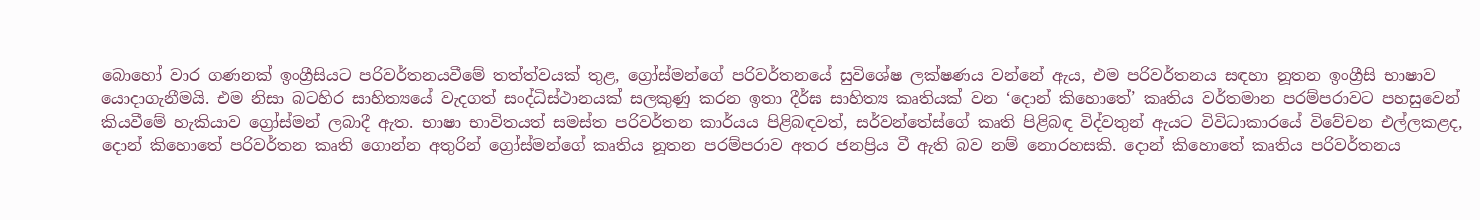බොහෝ වාර ගණනක් ඉංග්‍රීසියට පරිවර්තනයවීමේ තත්ත්වයක් තුළ, ග්‍රෝස්මන්ගේ පරිවර්තනයේ සුවිශේෂ ලක්ෂණය වන්නේ ඇය, එම පරිවර්තනය සඳහා නූතන ඉංග්‍රීසි භාෂාව යොදාගැනීමයි. එම නිසා බටහිර සාහිත්‍යයේ වැදගත් සංද්ධිස්ථානයක් සලකුණු කරන ඉතා දීර්ඝ සාහිත්‍ය කෘතියක් වන ‘දොන් ‍කිහොතේ’ කෘතිය වර්තමාන පරම්පරාවට පහසුවෙන් කියවීමේ හැකියාව ග්‍රෝස්මන් ලබාදී ඇත. භාෂා භාවිතයත් සමස්ත පරිවර්තන කාර්යය පිළිබඳවත්, සර්වන්තේස්ගේ කෘති පිළිබඳ විද්වතුන් ඇයට විවිධාකාරයේ විවේචන එල්ලකළද, දොන් ‍කිහොතේ පරිවර්තන ‍කෘති ගොන්න අතුරින් ග්‍රෝස්මන්ගේ කෘතිය නූතන පරම්පරාව අතර ජනප්‍රිය වී ඇති බව නම් නොරහසකි. දොන් කි‍හොතේ කෘතිය පරිවර්තනය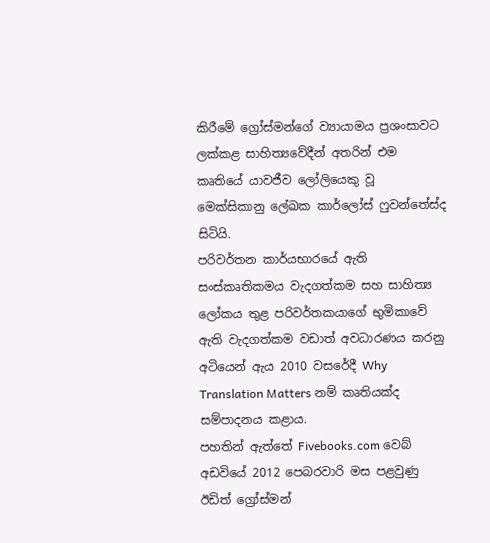කිරීමේ ‍ග්‍රෝස්මන්ගේ ව්‍යායාමය ප්‍රශංසාවට ලක්කළ සාහිත්‍යවේදීන් අතරින් එම කෘතියේ යාවජීව ලෝලියෙකු වූ මෙක්සිකානු ලේඛක කාර්ලෝස් ‍ෆුවන්තේස්ද සිටියි.
පරිවර්තන කාර්යභාරයේ ඇති සංස්කෘතිකමය වැදගත්කම සහ සාහිත්‍ය ලෝකය තුළ පරිවර්තකයාගේ භුමිකාවේ ඇති වැදගත්කම වඩාත් අවධාරණය කරනු අටියෙන් ඇය 2010 වසරේදී Why Translation Matters නම් කෘතියක්ද සම්පාදනය කළාය.
පහතින් ඇත්තේ Fivebooks.com වෙබ් අඩවියේ 2012 පෙබරවාරි මස පළවුණු ඊඩිත් ග්‍රෝස්මන්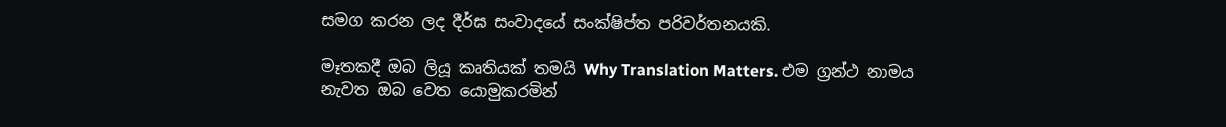සමග කරන ලද දීර්ඝ සංවාදයේ සංක්ෂිප්ත පරිවර්තනයකි.

මෑතකදී ඔබ ලියූ කෘතියක් තමයි Why Translation Matters. එම ග්‍රන්ථ නාමය නැවත ඔබ වෙත යොමුකරමින්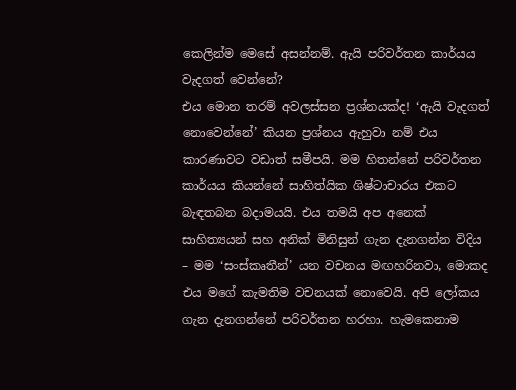කෙලින්ම මෙසේ අසන්නම්. ඇයි පරිවර්තන කාර්යය වැදගත් වෙන්නේ?
එය මොන තරම් අවලස්සන ප්‍රශ්නයක්ද! ‘ඇයි වැදගත් නොවෙන්නේ’ කියන ප්‍රශ්නය ඇහුවා නම් එය කාරණාවට වඩාත් සමීපයි. මම හිතන්නේ පරිවර්තන කාර්යය කියන්නේ සාහිත්යික ශිෂ්ටාචාරය එකට බැඳතබන බදාමයයි. එය තමයි අප අනෙක් සාහිත්‍යයන් සහ අනික් මිනිසුන් ගැන දැනගන්න විදිය – මම ‘සංස්කෘතීන්’ යන වචනය මඟහරිනවා, මොකද එය මගේ කැමතිම වචනයක් නොවෙයි. අපි ලෝකය ගැන දැනගන්නේ පරිවර්තන හරහා. හැමකෙනාම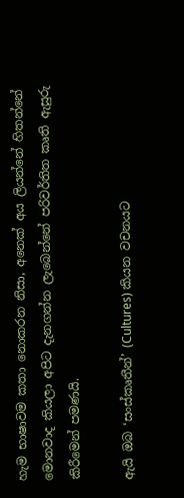හැම භාෂාවම කතා නොකරන නිසා, අනෙක් අය ලියන්නේ හිතන්නේ මොනවාද කියලා අපිට දැනගන්න ලැබෙන්නේ පරිවර්තිත කෘති ඇසුරු කිරීමෙන් පමණයි.

ඇයි ඔබ ‘සංස්කෘතීන්’ (Cultures) කියන වචනයට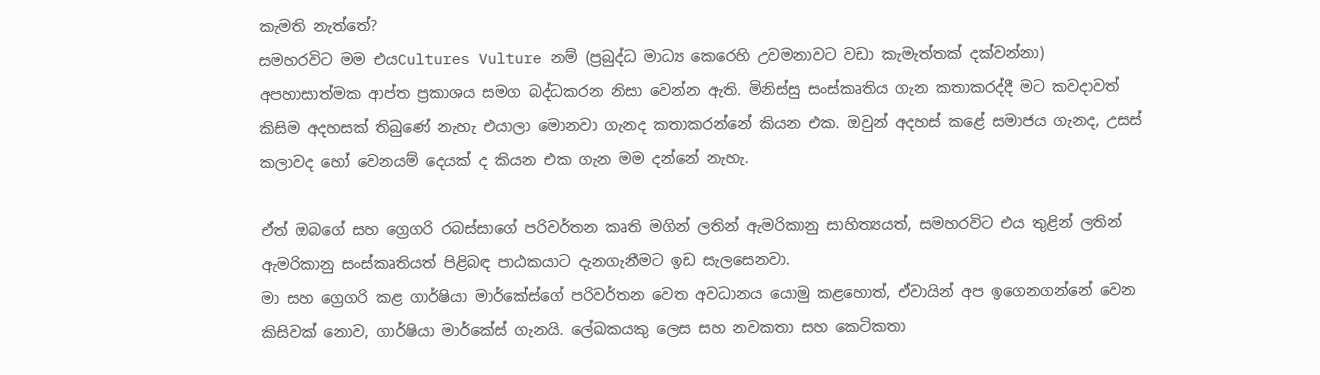කැමති නැත්තේ?
සමහරවිට මම එයCultures Vulture නම් (ප්‍රබුද්ධ මාධ්‍ය කෙරෙහි උවමනාවට වඩා කැමැත්තක් දක්වන්නා) අපහාසාත්මක ආප්ත ප්‍රකාශය සමග බද්ධකරන නිසා වෙන්න ඇති. මිනිස්සු සංස්කෘතිය ගැන කතාකරද්දී මට කවදාවත් කිසිම අදහසක් තිබුණේ නැහැ එයාලා මොනවා ගැනද කතාකරන්නේ කියන එක. ඔවුන් අදහස් කළේ සමාජය ගැනද, උසස් කලාවද හෝ වෙනයම් දෙයක් ද කියන එක ගැන මම දන්නේ නැහැ.

ඒත් ඔබගේ සහ ග්‍රෙගරි රබස්සාගේ පරිවර්තන කෘති මගින් ලතින් ඇමරිකානු සාහිත්‍යයත්, සමහරවිට එය තුළින් ලතින් ඇමරිකානු සංස්කෘතියත් පිළිබඳ පාඨකයාට දැනගැනීමට ඉඩ සැලසෙනවා.
මා සහ ග්‍රෙගරි කළ ගාර්ෂියා මාර්කේස්‍ගේ පරිවර්තන වෙත අවධානය යොමු කළහොත්, ඒවායින් අප ඉගෙනගන්නේ වෙන කිසිවක් නොව, ගාර්ෂියා මාර්කේස් ගැනයි. ලේඛකයකු ලෙස සහ නවකතා සහ කෙටිකතා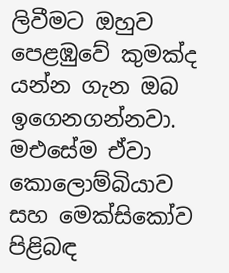ලිවීමට ඔහුව පෙළඹුවේ කුමක්ද යන්න ගැන ඔබ ඉගෙනගන්නවා. මඑසේම ඒවා කොලොම්බියාව සහ මෙක්සිකෝව පිළිබඳ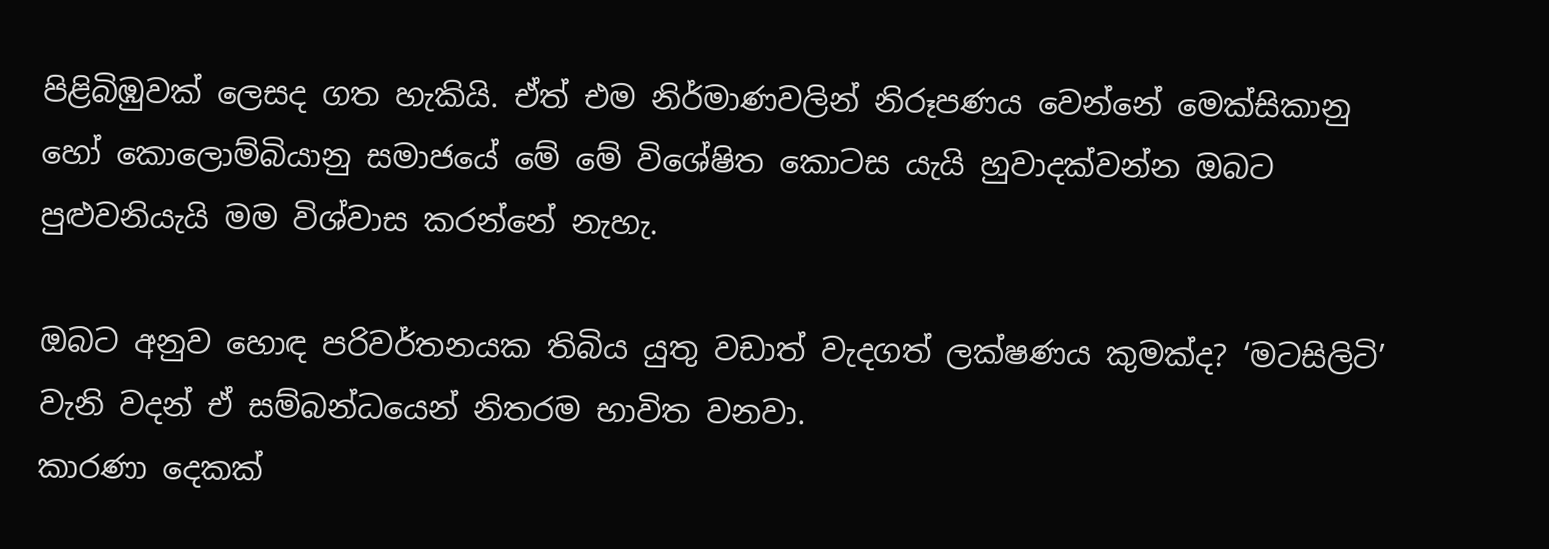පිළිබිඹුවක් ලෙසද ගත හැකියි. ඒත් එම නිර්මාණවලින් නිරූපණය වෙන්නේ මෙක්සිකානු හෝ කොලොම්බියානු සමාජයේ මේ මේ විශේෂිත කොටස යැයි හුවාදක්වන්න ඔබට පුළුවනියැයි මම විශ්වාස කරන්නේ නැහැ.

ඔබට අනුව හොඳ පරිවර්තනයක තිබිය යුතු වඩාත් වැදගත් ලක්ෂණය කුමක්ද? ‘මටසිලිටි’ වැනි වදන් ඒ සම්බන්ධයෙන් නිතරම භාවිත වනවා.
කාරණා දෙකක්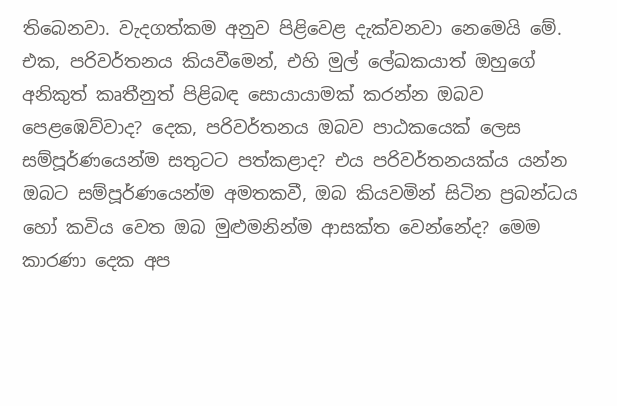තිබෙනවා. වැදගත්කම අනුව පිළිවෙළ දැක්වනවා නෙමෙයි මේ. එක, පරිවර්තනය කියවීමෙන්, එහි මුල් ලේඛකයාත් ඔහුගේ අනිකුත් කෘතීනුත් පිළිබඳ සොයායාමක් කරන්න ඔබව පෙළඹෙව්වාද? දෙක, පරිවර්තනය ඔබව පාඨකයෙක් ලෙස සම්පූර්ණයෙන්ම සතුටට පත්කළාද? එය පරිවර්තනයක්ය යන්න ඔබට සම්පූර්ණයෙන්ම අමතකවී, ඔබ කියවමින් සිටින ප්‍රබන්ධය හෝ කවිය වෙත ඔබ මුළුමනින්ම ආසක්ත වෙන්නේද? මෙම කාරණා දෙක අප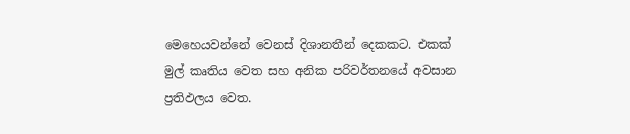මෙහෙයවන්නේ වෙනස් දිශානතීන් දෙකකට. එකක් මුල් කෘතිය වෙත සහ අනික පරිවර්තනයේ අවසාන ප්‍රතිඵලය වෙත.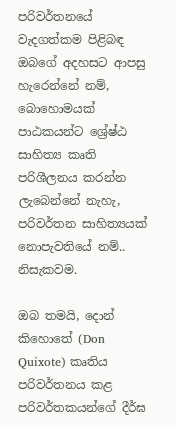පරිවර්තනයේ වැදගත්කම පිළිබඳ ඔබගේ අදහසට ආපසු හැරෙන්නේ නම්, බොහොමයක් පාඨකයන්ට ශ්‍රේෂ්ඨ සාහිත්‍ය කෘති පරිශීලනය කරන්න ලැබෙන්නේ නැහැ, පරිවර්තන සාහිත්‍යයක් නොපැවතියේ නම්..
නිසැකවම.

ඔබ තමයි, දොන් කිහොතේ (Don Quixote) කෘතිය පරිවර්තනය කළ පරිවර්තකයන්ගේ දීර්ඝ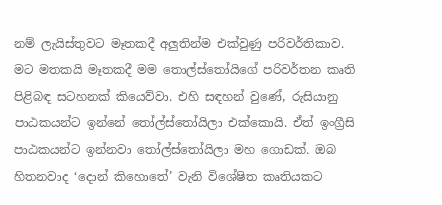නම් ලැයිස්තුවට මෑතකදී අලු‍තින්ම එක්වුණු පරිවර්තිකාව. මට මතකයි මෑතකදී මම තොල්ස්තෝයිගේ පරිවර්තන කෘති පිළිබඳ සටහනක් කියෙව්වා. එහි සඳහන් වුණේ, රුසියානු පාඨකයන්ට ඉන්නේ තෝල්ස්තෝයිලා එක්කොයි. ඒත් ඉංග්‍රීසි පාඨකයන්ට ‍ඉන්නවා තෝල්ස්තෝයිලා මහ ගොඩක්. ඔබ හිතනවාද ‘දොන් කිහොතේ’ වැනි විශේෂිත කෘතියකට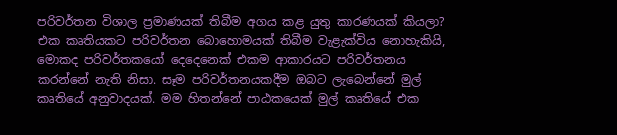පරිවර්තන විශාල ප්‍රමාණයක් තිබීම අගය කළ යුතු කාරණයක් කියලා?
එක කෘතියකට පරිවර්තන බොහොමයක් තිබීම වැළැක්විය නොහැකියි, මොකද පරිවර්තකයෝ දෙදෙනෙක් එකම ආකාරයට පරිවර්තනය කරන්නේ නැති නිසා. සෑම පරිවර්තනයකදීම ඔබට ලැබෙන්නේ මුල් කෘතියේ අනුවාදයක්. මම හිතන්නේ පාඨකයෙක් මුල් කෘතියේ එක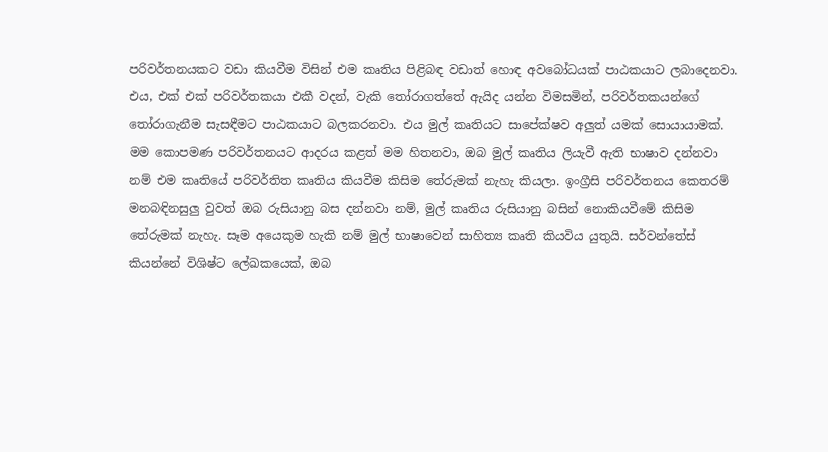පරිවර්තනයකට වඩා කියවීම විසින් එම කෘතිය පිළිබඳ වඩාත් හොඳ අවබෝධයක් පාඨකයාට ලබාදෙනවා. එය, එක් එක් පරිවර්තකයා එකී වදන්, වැකි තෝරාගත්තේ ඇයිද යන්න විමසමින්, පරිවර්තකයන්ගේ තෝරාගැනීම සැසඳීමට පාඨකයාට බලකරනවා. එය මුල් කෘතියට සාපේක්ෂව අලු‍ත් යමක් සොයායාමක්.
මම කොපමණ පරිවර්තනයට ආදරය කළත් මම හිතනවා, ඔබ මුල් කෘතිය ලියැවී ඇති භාෂාව දන්නවා නම් එම කෘතියේ පරිවර්තිත කෘතිය කියවීම කිසිම තේරුමක් නැහැ කියලා. ඉංග්‍රීසි පරිවර්තනය කෙතරම් මනබඳිනසුලු‍ වුවත් ඔබ රුසියානු බස දන්නවා නම්, මුල් කෘතිය රුසියානු බසින් නොකියවීමේ කිසිම තේරුමක් නැහැ. සෑම අයෙකුම හැකි නම් මුල් භාෂාවෙන් සාහිත්‍ය කෘති කියවිය යුතුයි. සර්වන්තේස් කියන්නේ විශිෂ්ට ලේඛකයෙක්, ඔබ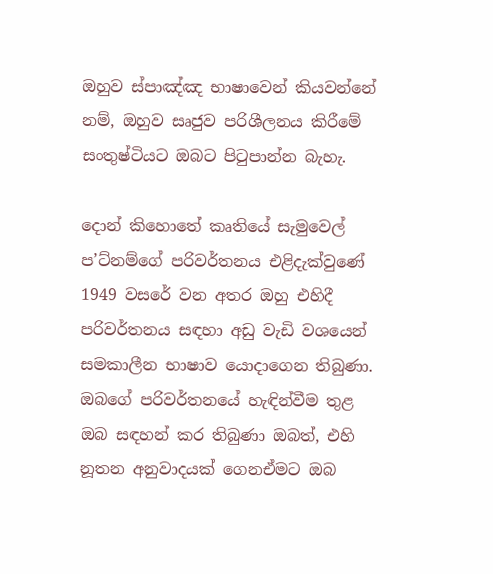ඔහුව ස්පාඤ්ඤ භාෂාවෙන් කියවන්නේ නම්, ඔහුව සෘජුව පරිශීලනය කිරීමේ සංතුෂ්ටියට ඔබට පිටුපාන්න බැහැ.

දොන් කිහොතේ කෘතියේ සැමුවෙල් ප’ට්නම්ගේ පරිවර්තනය එළිදැක්වුණේ 1949 වසරේ වන අතර ඔහු එහිදී පරිවර්තනය සඳහා අඩු වැඩි වශයෙන් සමකාලීන භාෂාව යොදාගෙන තිබුණා. ඔබගේ පරිවර්තනයේ හැඳින්වීම තුළ ඔබ සඳහන් කර තිබුණා ඔබත්, එහි නූතන අනුවාදයක් ගෙනඒමට ඔබ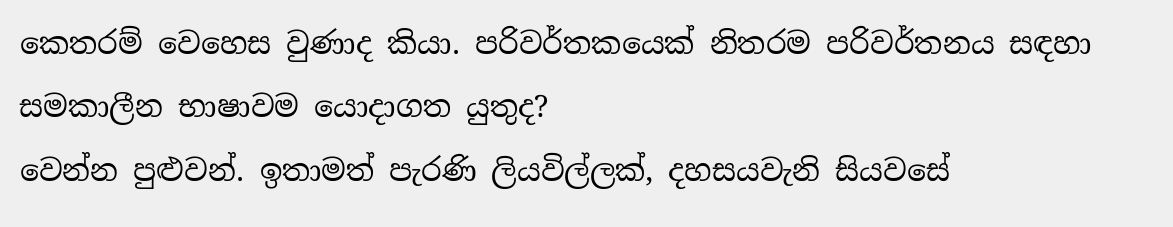කෙතරම් වෙහෙස වුණාද කියා. පරිවර්තකයෙක් නිතරම පරිවර්තනය සඳහා සමකාලීන භාෂාවම යොදාගත යුතුද?
වෙන්න පුළුවන්. ඉතාමත් පැරණි ලියවිල්ලක්, දහසයවැනි සියවසේ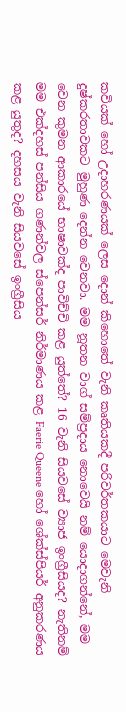කවියක් හෝ උදාහරණයක් ලෙස දොන් කිහොතේ වැනි කෘතියකදී පරිවර්තකයාට මෙවැනි දුෂ්කරතාවකට මුහුණ දෙන්න වෙනවා. මම නූතන වාග් සම්ප්‍රදාය නොවෙයි නම් යොදාගන්නේ, මම වෙන කුමන ආකාරයේ භාෂාවක්ද පාවිච්චි කළ යුත්තේ? 16 වැනි සියවසේ ව්‍යාජ ඉංග්‍රීසියද? නැතිනම් මම එක්දහස් පන්සිය ගණන්වල ස්පෙන්සර් නිර්මාණය කළ Faerie Queene හෝ ශේක්ස්පියර් අනුකරණය කළ යුතුද? දහසය වැනි සියවසේ ඉංග්‍රීසිය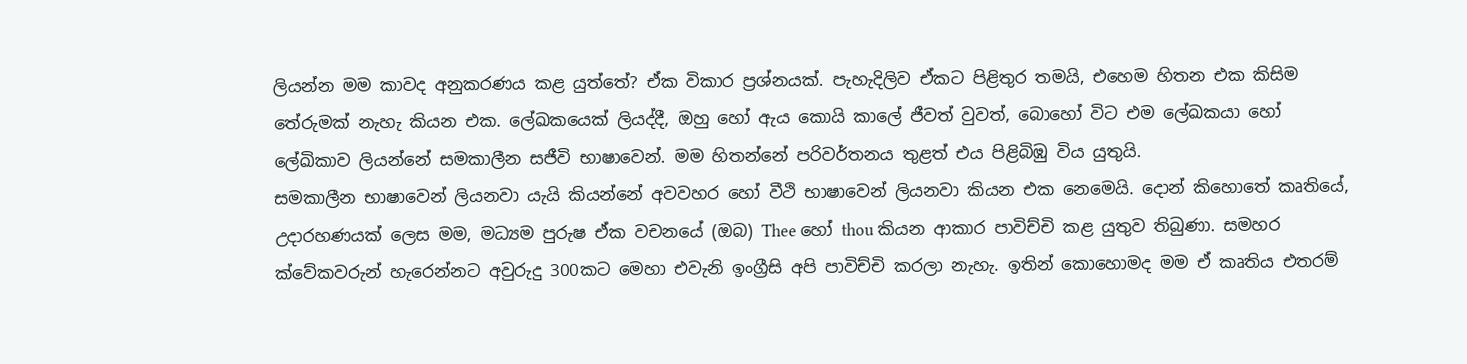ලියන්න මම කාවද අනුකරණය කළ යුත්තේ? ඒක විකාර ප්‍රශ්නයක්. පැහැදිලිව ඒකට පිළිතුර තමයි, එහෙම හිතන එක කිසිම තේරුමක් නැහැ කියන එක. ලේඛකයෙක් ලියද්දී, ඔහු හෝ ඇය කොයි කාලේ ජීවත් වුවත්, බොහෝ විට එම ලේඛකයා හෝ ලේඛිකාව ලියන්නේ සමකාලීන සජීවි භාෂාවෙන්. මම හිතන්නේ පරිවර්තනය තුළත් එය පිළිබිඹු විය යුතුයි.
සමකාලීන භාෂාවෙන් ලියනවා යැයි කියන්නේ අවවහර හෝ වීථි භාෂාවෙන් ලියනවා කියන එක නෙමෙයි. දොන් කිහොතේ කෘතියේ, උදාරහණයක් ලෙස මම, මධ්‍යම පුරුෂ ඒක වචනයේ (ඔබ) Thee හෝ thou කියන ආකාර පාවිච්චි කළ යුතුව තිබුණා. සමහර ක්වේකවරුන් හැරෙන්නට අවුරුදු 300කට මෙහා එවැනි ඉංග්‍රීසි අපි පාවිච්චි කරලා නැහැ. ඉතින් කොහොමද මම ඒ කෘතිය එතරම්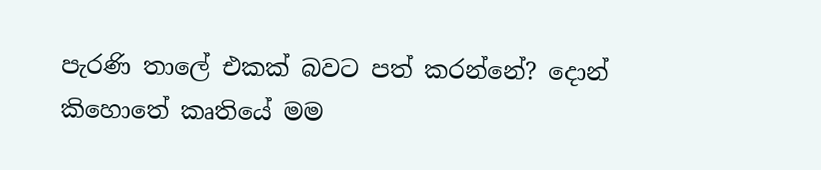පැරණි තාලේ එකක් බවට පත් කරන්නේ? දොන් කිහොතේ කෘතියේ මම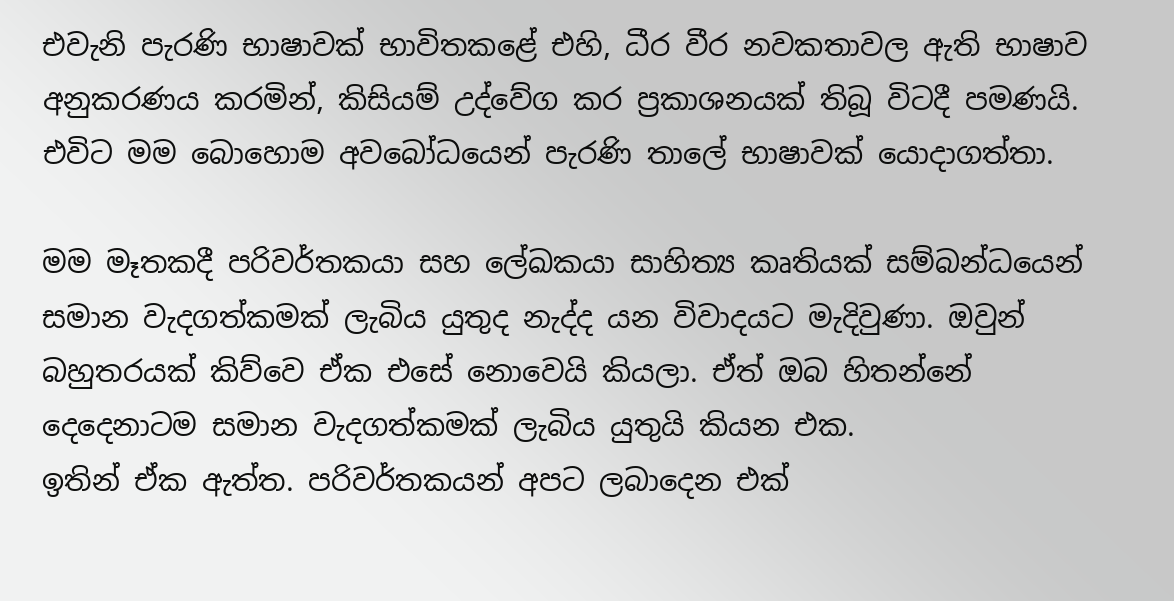එවැනි පැරණි භාෂාවක් භාවිතකළේ එහි, ධීර වීර නවකතාවල ඇති භාෂාව අනුකරණය කරමින්, කිසියම් උද්වේග කර ප්‍රකාශනයක් තිබූ විටදී පමණයි. එවිට මම බොහොම අවබෝධයෙන් පැරණි තාලේ භාෂාවක් යොදාගත්තා.

මම මෑතකදී පරිවර්තකයා සහ ලේඛකයා සාහිත්‍ය කෘතියක් සම්බන්ධයෙන් සමාන වැදගත්කමක් ලැබිය යුතුද නැද්ද යන විවාදයට මැදිවුණා. ඔවුන් බහුතරයක් කිව්වෙ ඒක එසේ නොවෙයි කියලා. ඒත් ඔබ හිතන්නේ දෙදෙනාටම සමාන වැදගත්කමක් ලැබිය යුතුයි කියන එක.
ඉතින් ඒක ඇත්ත. පරිවර්තකයන් අපට ලබාදෙන එක්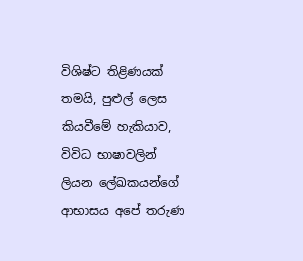විශිෂ්ට තිළිණයක් තමයි, පුළුල් ලෙස කියවීමේ හැකියාව, විවිධ භාෂාවලින් ලියන ලේඛකයන්ගේ ආභාසය අපේ තරුණ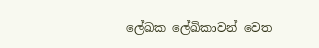ලේඛක ලේඛිකාවන් වෙත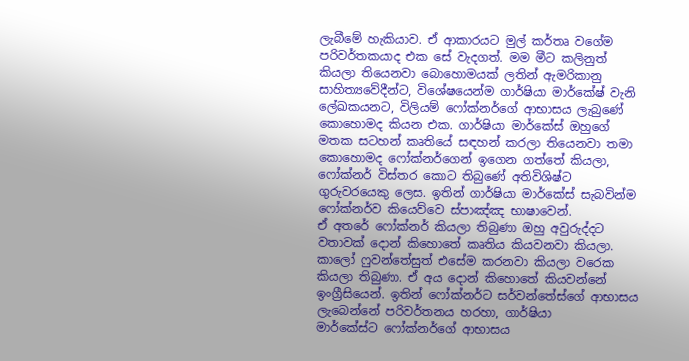ලැබීමේ හැකියාව. ඒ ආකාරයට මුල් කර්තෘ වගේම පරිවර්තකයාද එක සේ වැදගත්. මම මීට කලිනුත් කියලා තියෙනවා බොහොමයක් ලතින් ඇමරිකානු සාහිත්‍යවේදීන්ට, විශේෂයෙන්ම ගාර්ෂියා මාර්කේෂ් වැනි ලේඛකයනට, විලියම් ෆෝක්නර්ගේ ආභාසය ලැබුණේ කොහොමද කියන එක. ගාර්ෂියා මාර්කේස් ඔහුගේ මතක සටහන් කෘතියේ සඳහන් කරලා තියෙනවා තමා කොහොමද ෆෝක්නර්ගෙන් ඉගෙන ගත්තේ කියලා, ෆෝක්නර් විස්තර කොට තිබු‍ණේ අතිවිශිෂ්ට ගුරුවරයෙකු ලෙස. ඉතින් ගාර්ෂියා මාර්කේස් සැබවින්ම ෆෝක්නර්ව කියෙව්වෙ ස්පාඤ්ඤ භාෂාවෙන්.
ඒ අතරේ ෆෝක්නර් කියලා තිබුණා ඔහු අවුරුද්දට වතාවක් දොන් කිහොතේ කෘතිය කියවනවා කියලා. කාලෝ ෆුවන්තේසුත් එසේම කරනවා කියලා වරෙක කියලා තිබුණා. ඒ අය දොන් කිහොතේ කියවන්‍නේ ඉංග්‍රීසියෙන්. ඉතින් ‍ෆෝක්නර්ට සර්වන්තේස්ගේ ආභාසය ලැබෙන්නේ පරිවර්තනය හරහා, ගාර්ෂියා මාර්කේස්ට ‍ෆෝක්නර්ගේ ආභාසය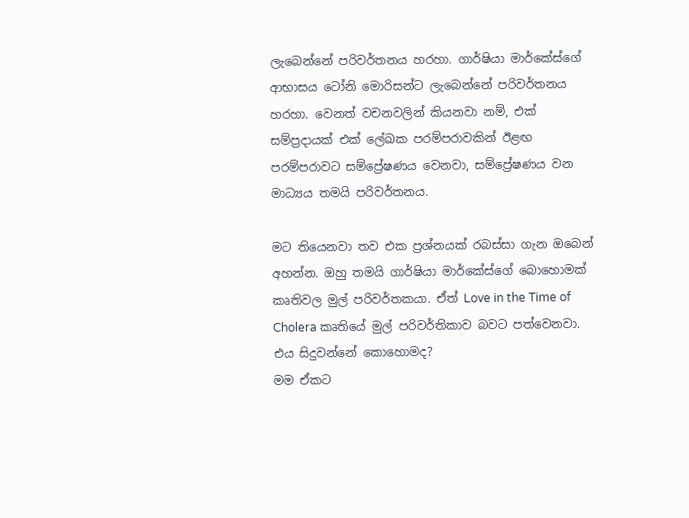ලැබෙන්නේ පරිවර්තනය හරහා. ගාර්ෂියා මාර්කේස්ගේ ආභාසය ටෝනි මොරිසන්ට ලැබෙන්නේ පරිවර්තනය හරහා. වෙනත් වචනවලින් කියනවා නම්, එක් සම්ප්‍රදායක් එක් ලේඛක පරම්පරාවකින් ඊළඟ පරම්පරාවට සම්ප්‍රේෂණය වෙනවා, සම්ප්‍රේෂණය වන මාධ්‍යය තමයි පරිවර්තනය.

මට තියෙනවා තව එක ප්‍රශ්නයක් රබස්සා ගැන ඔබෙන් අහන්න. ඔහු තමයි ගාර්ෂියා මාර්කේස්ගේ බොහොමක් කෘතිවල මුල් පරිවර්තකයා. ඒත් Love in the Time of Cholera කෘතියේ මුල් පරිවර්තිකාව බවට පත්වෙනවා. එය සිදුවන්නේ කොහොමද?
මම ඒකට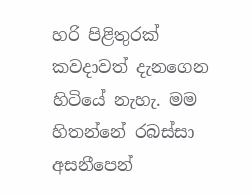හරි පිළිතුරක් කවදාවත් දැනගෙන හිටියේ නැහැ. මම හිතන්නේ රබස්සා අසනීපෙන්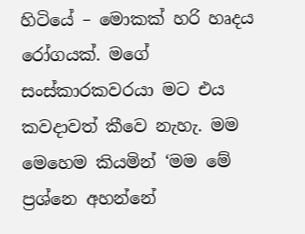හිටියේ – මොකක් හරි හෘදය රෝගයක්. මගේ සංස්කාරකවරයා මට එය කවදාවත් කීවෙ නැහැ. මම මෙහෙම කියමින් ‘මම මේ ප්‍රශ්නෙ අහන්නේ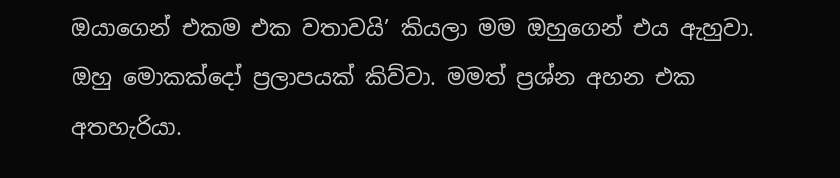ඔයාගෙන් එකම එක වතාවයි’ කියලා මම ඔහුගෙන් එය ඇහුවා. ඔහු මොකක්දෝ ප්‍රලාපයක් කිව්වා. මමත් ප්‍රශ්න අහන එක අතහැරියා.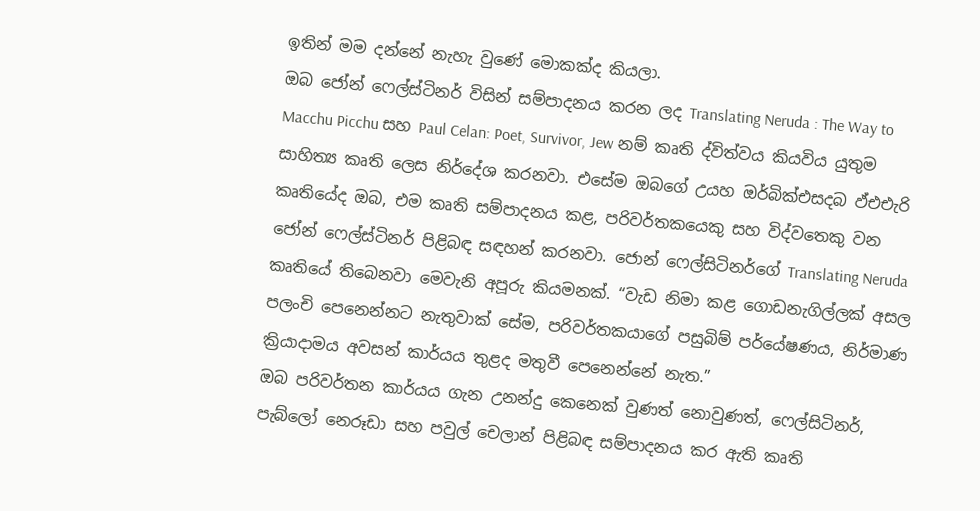ඉතින් මම දන්නේ නැහැ වුණේ මොකක්ද කියලා.
ඔබ ජෝන් ෆෙල්ස්ටිනර් විසින් සම්පාදනය කරන ලද Translating Neruda : The Way to Macchu Picchu සහ Paul Celan: Poet, Survivor, Jew නම් කෘති ද්විත්වය කියවිය යුතුම සාහිත්‍ය කෘති ලෙස නිර්දේශ කරනවා. එසේම ඔබගේ උයහ ඔර්බික්එසදබ ඵ්එඑැරි කෘතියේද ඔබ, එම කෘති සම්පාදනය කළ, පරිවර්තකයෙකු සහ විද්වතෙකු වන ජෝන් ෆෙල්ස්ටිනර් පිළිබඳ සඳහන් කරනවා. ජොන් ෆෙල්සිටිනර්ගේ Translating Neruda කෘතියේ තිබෙනවා මෙවැනි අපූරු කියමනක්. “වැඩ නිමා කළ ගොඩනැගිල්ලක් අසල පලංචි පෙනෙන්නට නැතුවාක් සේම, පරිවර්තකයාගේ පසුබිම් පර්යේෂණය, නිර්මාණ ක්‍රියාදාමය අවසන් කාර්යය තුළද මතුවී පෙනෙන්නේ නැත.”
ඔබ පරිවර්තන කාර්යය ගැන උනන්දු කෙනෙක් වුණත් නොවුණත්, ෆෙල්සිටිනර්, පැබ්ලෝ නෙරූඩා සහ පවුල් චෙලාන් පිළිබඳ සම්පාදනය කර ඇති කෘති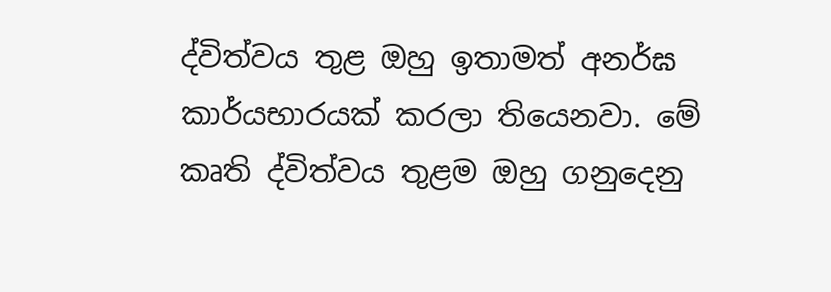ද්විත්වය තුළ ඔහු ඉතාමත් අනර්ඝ කාර්යභාරයක් කරලා තියෙනවා. මේ කෘති ද්විත්වය තුළම ඔහු ගනුදෙනු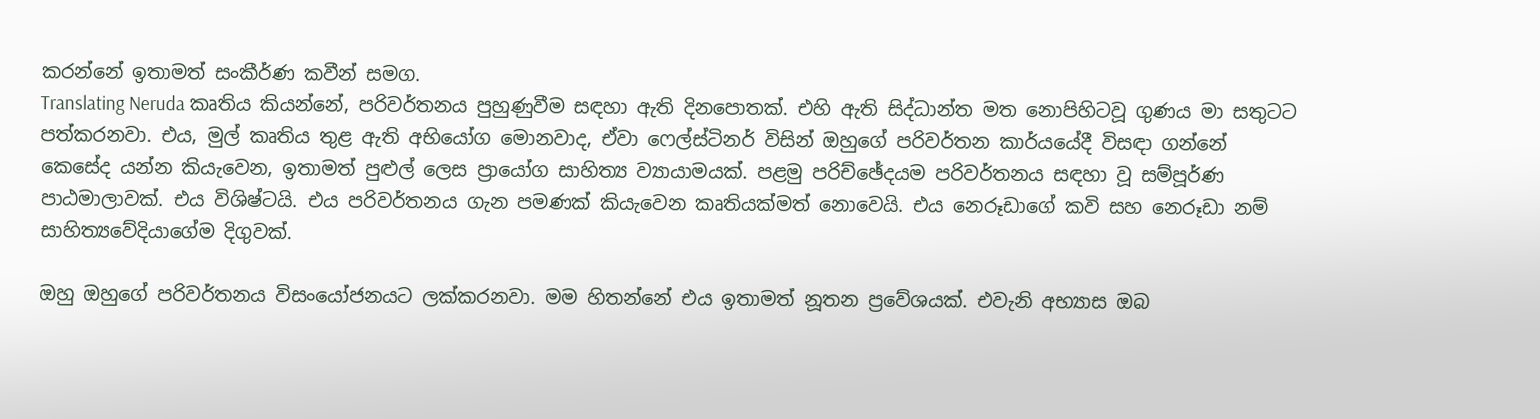කරන්නේ ඉතාමත් සංකීර්ණ කවීන් සමග.
Translating Neruda කෘතිය කියන්නේ, පරිවර්තනය පුහුණුවීම සඳහා ඇති දිනපොතක්. එහි ඇති සිද්ධාන්ත මත නොපිහිටවූ ගුණය මා සතුටට පත්කරනවා. එය, මුල් කෘතිය තුළ ඇති අභියෝග මොනවාද, ඒවා ෆෙල්ස්ටිනර් විසින් ඔහුගේ පරිවර්තන කාර්යයේදී ‍විසඳා ගන්නේ කෙසේද යන්න කියැවෙන, ඉතාමත් පුළුල් ලෙස ප්‍රායෝග සාහිත්‍ය ව්‍යායාමයක්. පළමු පරිච්ඡේදයම පරිවර්තනය සඳහා වූ සම්පූර්ණ පාඨමාලාවක්. එය විශිෂ්ටයි. එය පරිවර්තනය ගැන පමණක් කියැවෙන කෘතියක්මත් නොවෙයි. එය නෙරූඩාගේ කවි සහ නෙරූඩා නම් සාහිත්‍යවේදියාගේම දිගුවක්.

ඔහු ඔහුගේ පරිවර්තනය විසංයෝජනයට ලක්කරනවා. මම හිතන්නේ එය ඉතාමත් නූතන ප්‍රවේශයක්. එවැනි අභ්‍යාස ඔබ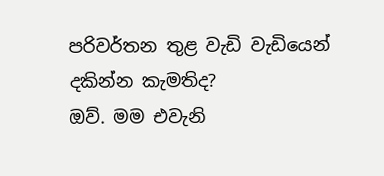පරිවර්තන තුළ වැඩි වැඩියෙන් දකින්න කැමතිද?
ඔව්. මම එවැනි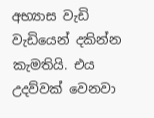අභ්‍යාස වැඩි වැඩියෙන් දකින්න කැමතියි. එය උදව්වක් වෙනවා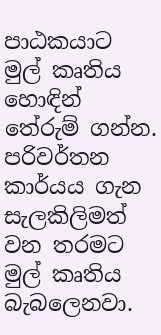පාඨකයාට මුල් කෘතිය හොඳින් තේරුම් ගන්න. පරිවර්තන කාර්යය ගැන සැලකිලිමත් වන තරමට මුල් කෘතිය බැබලෙනවා.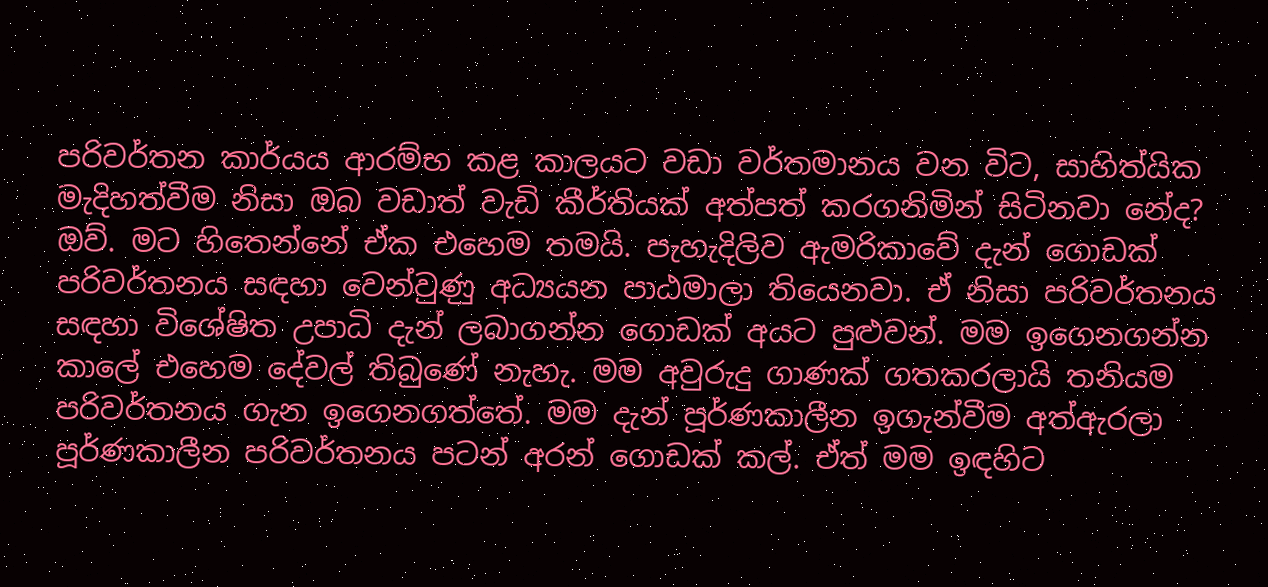පරිවර්තන කාර්යය ආරම්භ කළ කාලයට වඩා වර්තමානය වන විට, සාහිත්යික මැදිහත්වීම නිසා ඔබ වඩාත් වැඩි කීර්තියක් අත්පත් කරගනිමින් සිටිනවා නේද?
ඔව්. මට හිතෙන්නේ ඒක එහෙම තමයි. පැහැදිලිව ඇමරිකාවේ දැන් ගොඩක් පරිවර්තනය සඳහා වෙන්වුණු අධ්‍යයන පාඨමාලා තියෙනවා. ඒ නිසා පරිවර්තනය සඳහා විශේෂිත උපාධි දැන් ලබාගන්න ගොඩක් අයට පුළුවන්. මම ඉගෙනගන්න කාලේ එහෙම දේවල් තිබුණේ නැහැ. මම අවුරුදු ගාණක් ගතකරලායි තනියම පරිවර්තනය ගැන ඉගෙනගත්තේ. මම දැන් පූර්ණකාලීන ඉගැන්වීම අත්ඇරලා පූර්ණකාලීන පරිවර්තනය පටන් අරන් ගොඩක් කල්. ඒත් මම ඉඳහිට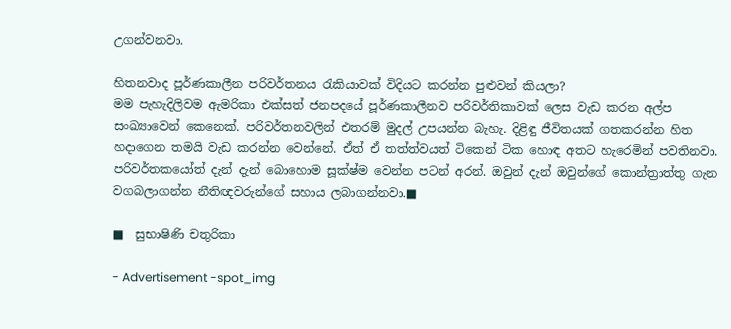උගන්වනවා.

හිතනවාද පූර්ණකාලීන පරිවර්තනය රැකියාවක් විදියට කරන්න පුළුවන් කියලා?
මම පැහැදිලිවම ඇමරිකා එක්සත් ජනපදයේ පූර්ණකාලීනව පරිවර්තිකාවක් ලෙස වැඩ කරන අල්ප සංඛ්‍යාවෙන් කෙනෙක්. පරිවර්තනවලින් එතරම් මුදල් උපයන්න බැහැ. දිළිඳු ජීවිතයක් ගතකරන්න හිත හදාගෙන තමයි වැඩ කරන්න වෙන්නේ. ඒත් ඒ තත්ත්වයත් ටිකෙන් ටික හොඳ අතට හැරෙමින් පවතිනවා. පරිවර්තකයෝත් දැන් දැන් බොහොම සූක්ෂ්ම වෙන්න පටන් අරන්. ඔවුන් දැන් ඔවුන්‍ගේ කොන්ත්‍රාත්තු ගැන වගබලාගන්න නීතිඥවරුන්ගේ සහාය ලබාගන්නවා.■

■  සුභාෂිණි චතුරිකා

- Advertisement -spot_img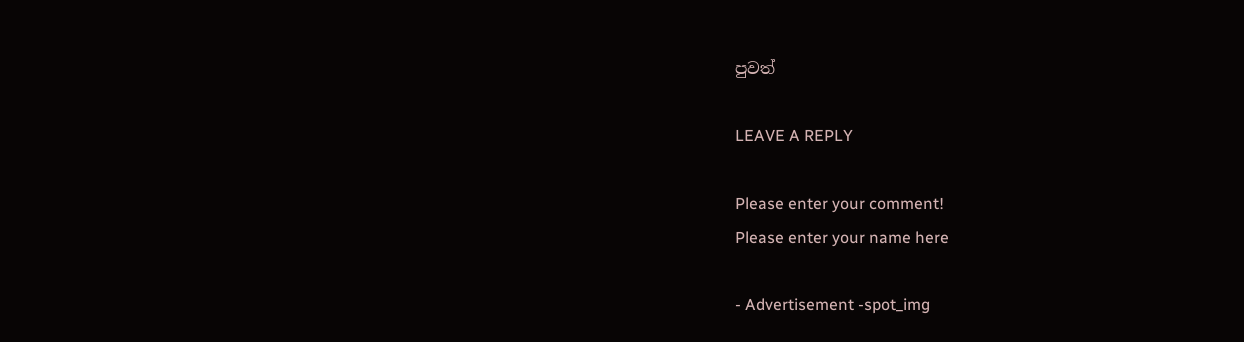පුවත්

LEAVE A REPLY

Please enter your comment!
Please enter your name here

- Advertisement -spot_img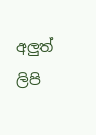අලුත් ලිපි